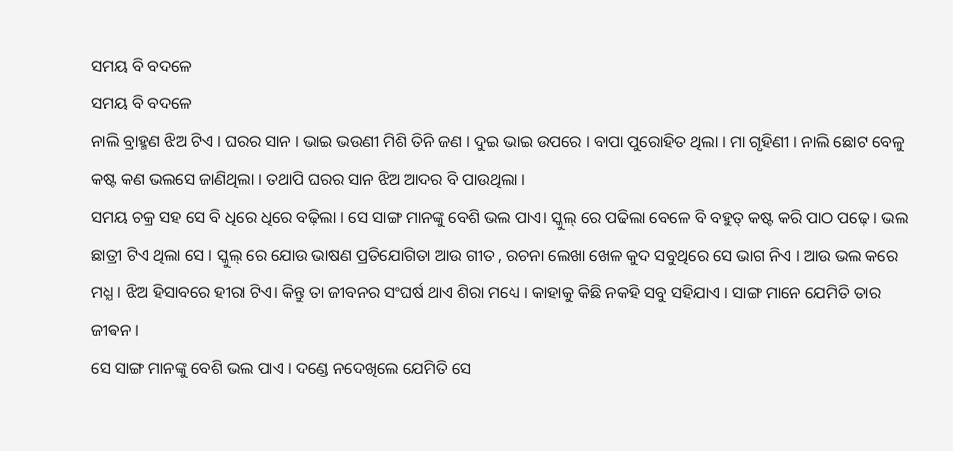ସମୟ ବି ବଦଳେ
ସମୟ ବି ବଦଳେ
ନାଲି ବ୍ରାହ୍ମଣ ଝିଅ ଟିଏ । ଘରର ସାନ । ଭାଇ ଭଉଣୀ ମିଶି ତିନି ଜଣ । ଦୁଇ ଭାଇ ଉପରେ । ବାପା ପୁରୋହିତ ଥିଲା । ମା ଗୃହିଣୀ । ନାଲି ଛୋଟ ବେଳୁ କଷ୍ଟ କଣ ଭଲସେ ଜାଣିଥିଲା । ତଥାପି ଘରର ସାନ ଝିଅ ଆଦର ବି ପାଉଥିଲା ।
ସମୟ ଚକ୍ର ସହ ସେ ବି ଧିରେ ଧିରେ ବଢ଼ିଲା । ସେ ସାଙ୍ଗ ମାନଙ୍କୁ ବେଶି ଭଲ ପାଏ। ସ୍କୁଲ୍ ରେ ପଢିଲା ବେଳେ ବି ବହୁତ୍ କଷ୍ଟ କରି ପାଠ ପଢ଼େ । ଭଲ ଛାତ୍ରୀ ଟିଏ ଥିଲା ସେ । ସ୍କୁଲ୍ ରେ ଯୋଉ ଭାଷଣ ପ୍ରତିଯୋଗିତା ଆଉ ଗୀତ , ରଚନା ଲେଖା ଖେଳ କୁଦ ସବୁଥିରେ ସେ ଭାଗ ନିଏ । ଆଉ ଭଲ କରେ ମଧ୍ଯ । ଝିଅ ହିସାବରେ ହୀରା ଟିଏ। କିନ୍ତୁ ତା ଜୀବନର ସଂଘର୍ଷ ଥାଏ ଶିରା ମଧ୍ୟେ । କାହାକୁ କିଛି ନକହି ସବୁ ସହିଯାଏ । ସାଙ୍ଗ ମାନେ ଯେମିତି ତାର ଜୀଵନ ।
ସେ ସାଙ୍ଗ ମାନଙ୍କୁ ବେଶି ଭଲ ପାଏ । ଦଣ୍ଡେ ନଦେଖିଲେ ଯେମିତି ସେ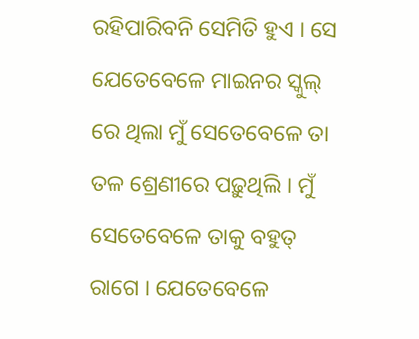ରହିପାରିବନି ସେମିତି ହୁଏ । ସେ ଯେତେବେଳେ ମାଇନର ସ୍କୁଲ୍ ରେ ଥିଲା ମୁଁ ସେତେବେଳେ ତା ତଳ ଶ୍ରେଣୀରେ ପଢ଼ୁଥିଲି । ମୁଁ ସେତେବେଳେ ତାକୁ ବହୁତ୍ ରାଗେ । ଯେତେବେଳେ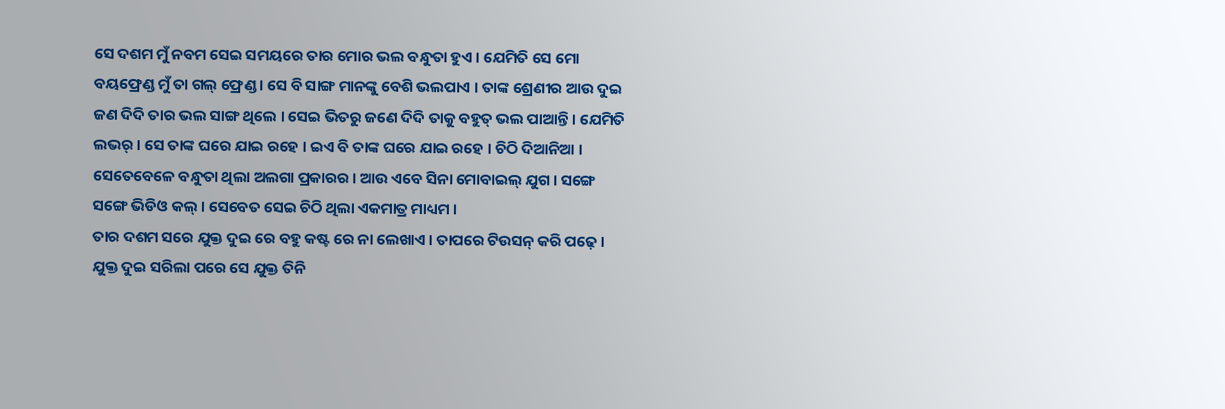ସେ ଦଶମ ମୁଁ ନବମ ସେଇ ସମୟରେ ତାର ମୋର ଭଲ ବନ୍ଧୁତା ହୁଏ । ଯେମିତି ସେ ମୋ ବୟଫ୍ରେଣ୍ଡ ମୁଁ ତା ଗଲ୍ ଫ୍ରେଣ୍ଡ । ସେ ବି ସାଙ୍ଗ ମାନଙ୍କୁ ବେଶି ଭଲପାଏ । ତାଙ୍କ ଶ୍ରେଣୀର ଆଉ ଦୁଇ ଜଣ ଦିଦି ତାର ଭଲ ସାଙ୍ଗ ଥିଲେ । ସେଇ ଭିତରୁ ଜଣେ ଦିଦି ତାକୁ ବହୁତ୍ ଭଲ ପାଆନ୍ତି । ଯେମିତି ଲଭର୍ । ସେ ତାଙ୍କ ଘରେ ଯାଇ ରହେ । ଇଏ ବି ତାଙ୍କ ଘରେ ଯାଇ ରହେ । ଚିଠି ଦିଆନିଆ । ସେତେବେଳେ ବନ୍ଧୁତା ଥିଲା ଅଲଗା ପ୍ରକାରର । ଆଉ ଏବେ ସିନା ମୋବାଇଲ୍ ଯୁଗ । ସଙ୍ଗେ ସଙ୍ଗେ ଭିଡିଓ କଲ୍ । ସେବେତ ସେଇ ଚିଠି ଥିଲା ଏକମାତ୍ର ମାଧ୍ୟମ ।
ତାର ଦଶମ ସରେ ଯୁକ୍ତ ଦୁଇ ରେ ବହୁ କଷ୍ଟ ରେ ନା ଲେଖାଏ । ତାପରେ ଟିଉସନ୍ କରି ପଢ଼େ । ଯୁକ୍ତ ଦୁଇ ସରିଲା ପରେ ସେ ଯୁକ୍ତ ତିନି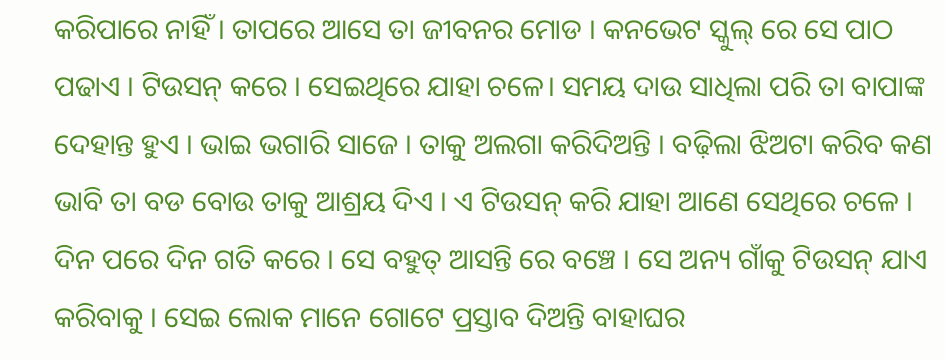କରିପାରେ ନାହିଁ । ତାପରେ ଆସେ ତା ଜୀବନର ମୋଡ । କନଭେଟ ସ୍କୁଲ୍ ରେ ସେ ପାଠ ପଢାଏ । ଟିଉସନ୍ କରେ । ସେଇଥିରେ ଯାହା ଚଳେ। ସମୟ ଦାଉ ସାଧିଲା ପରି ତା ବାପାଙ୍କ ଦେହାନ୍ତ ହୁଏ । ଭାଇ ଭଗାରି ସାଜେ । ତାକୁ ଅଲଗା କରିଦିଅନ୍ତି । ବଢ଼ିଲା ଝିଅଟା କରିବ କଣ ଭାବି ତା ବଡ ବୋଉ ତାକୁ ଆଶ୍ରୟ ଦିଏ । ଏ ଟିଉସନ୍ କରି ଯାହା ଆଣେ ସେଥିରେ ଚଳେ । ଦିନ ପରେ ଦିନ ଗତି କରେ । ସେ ବହୁତ୍ ଆସନ୍ତି ରେ ବଞ୍ଚେ । ସେ ଅନ୍ୟ ଗାଁକୁ ଟିଉସନ୍ ଯାଏ କରିବାକୁ । ସେଇ ଲୋକ ମାନେ ଗୋଟେ ପ୍ରସ୍ତାବ ଦିଅନ୍ତି ବାହାଘର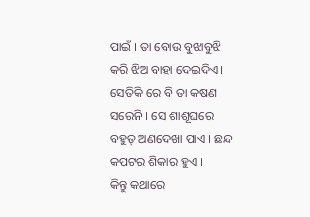ପାଇଁ । ତା ବୋଉ ବୁଝାବୁଝି କରି ଝିଅ ବାହା ଦେଇଦିଏ। ସେତିକି ରେ ବି ତା କଷଣ ସରେନି । ସେ ଶାଶୂଘରେ ବହୁତ୍ ଅଣଦେଖା ପାଏ । ଛନ୍ଦ କପଟର ଶିକାର ହୁଏ ।
କିନ୍ତୁ କଥାରେ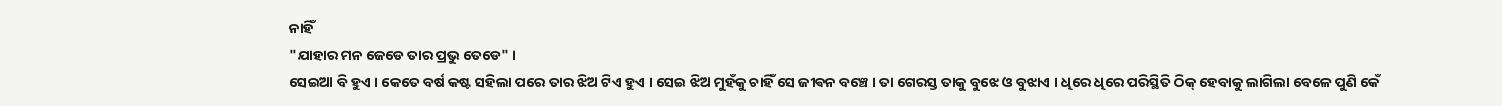ନାହିଁ
"ଯାହାର ମନ ଜେଡେ ତାର ପ୍ରଭୁ ତେଡେ" ।
ସେଇଆ ବି ହୁଏ । କେତେ ବର୍ଷ କଷ୍ଟ ସହିଲା ପରେ ତାର ଝିଅ ଟିଏ ହୁଏ । ସେଇ ଝିଅ ମୁହଁକୁ ଚାହିଁ ସେ ଜୀଵନ ବଞ୍ଚେ । ତା ଗେରସ୍ତ ତାକୁ ବୁଝେ ଓ ବୁଝାଏ । ଧିରେ ଧିରେ ପରିସ୍ଥିତି ଠିକ୍ ହେବାକୁ ଲାଗିଲା ବେଳେ ପୁଣି କେଁ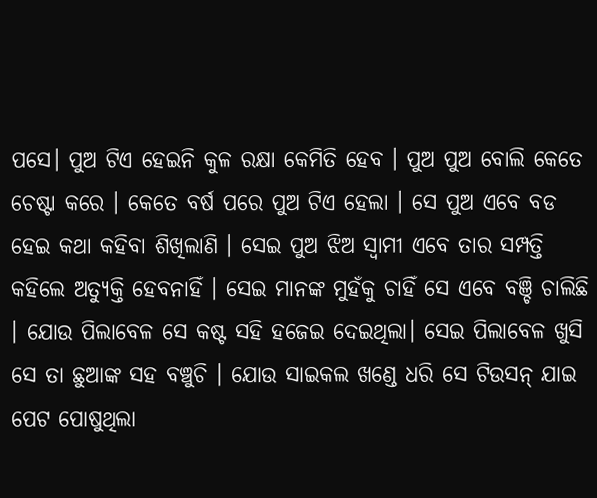ପସେ। ପୁଅ ଟିଏ ହେଇନି କୁଳ ରକ୍ଷା କେମିତି ହେବ । ପୁଅ ପୁଅ ବୋଲି କେତେ ଚେଷ୍ଟା କରେ । କେତେ ବର୍ଷ ପରେ ପୁଅ ଟିଏ ହେଲା । ସେ ପୁଅ ଏବେ ବଡ ହେଇ କଥା କହିବା ଶିଖିଲାଣି । ସେଇ ପୁଅ ଝିଅ ସ୍ବାମୀ ଏବେ ତାର ସମ୍ପତ୍ତି କହିଲେ ଅତ୍ୟୁକ୍ତି ହେବନାହିଁ । ସେଇ ମାନଙ୍କ ମୁହଁକୁ ଚାହିଁ ସେ ଏବେ ବଞ୍ଚି ଚାଲିଛି । ଯୋଉ ପିଲାବେଳ ସେ କଷ୍ଟ ସହି ହଜେଇ ଦେଇଥିଲା। ସେଇ ପିଲାବେଳ ଖୁସି ସେ ତା ଛୁଆଙ୍କ ସହ ବଞ୍ଚୁଚି । ଯୋଉ ସାଇକଲ ଖଣ୍ଡେ ଧରି ସେ ଟିଉସନ୍ ଯାଇ ପେଟ ପୋଷୁଥିଲା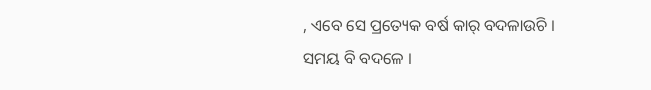, ଏବେ ସେ ପ୍ରତ୍ୟେକ ବର୍ଷ କାର୍ ବଦଳାଉଚି । ସମୟ ବି ବଦଳେ ।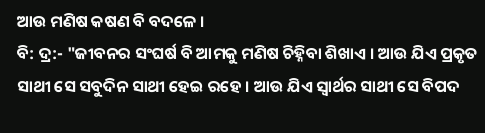ଆଉ ମଣିଷ କଷଣ ବି ବଦଳେ ।
ବି: ଦ୍ର:- "ଜୀବନର ସଂଘର୍ଷ ବି ଆମକୁ ମଣିଷ ଚିହ୍ନିବା ଶିଖାଏ । ଆଉ ଯିଏ ପ୍ରକୃତ ସାଥୀ ସେ ସବୁଦିନ ସାଥୀ ହେଇ ରହେ । ଆଉ ଯିଏ ସ୍ୱାର୍ଥର ସାଥୀ ସେ ବିପଦ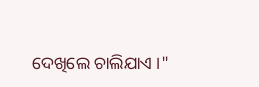ଦେଖିଲେ ଚାଲିଯାଏ ।"